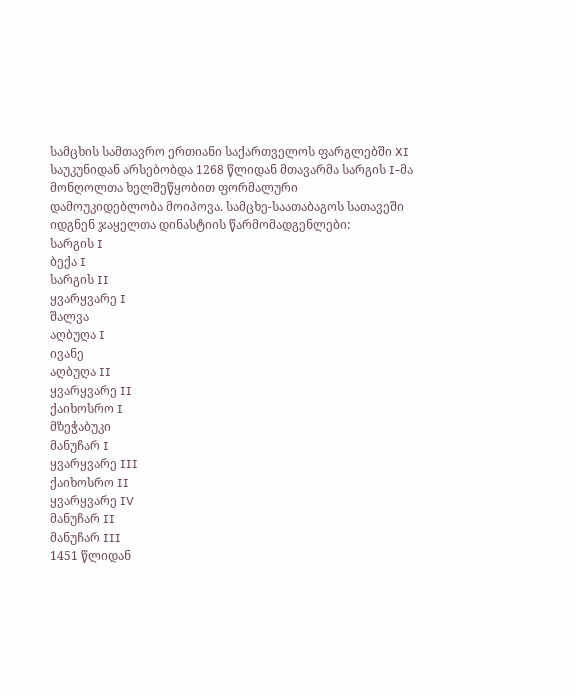სამცხის სამთავრო ერთიანი საქართველოს ფარგლებში XI საუკუნიდან არსებობდა 1268 წლიდან მთავარმა სარგის I-მა მონღოლთა ხელშეწყობით ფორმალური დამოუკიდებლობა მოიპოვა. სამცხე-საათაბაგოს სათავეში იდგნენ ჯაყელთა დინასტიის წარმომადგენლები:
სარგის I
ბექა I
სარგის II
ყვარყვარე I
შალვა
აღბუღა I
ივანე
აღბუღა II
ყვარყვარე II
ქაიხოსრო I
მზეჭაბუკი
მანუჩარ I
ყვარყვარე III
ქაიხოსრო II
ყვარყვარე IV
მანუჩარ II
მანუჩარ III
1451 წლიდან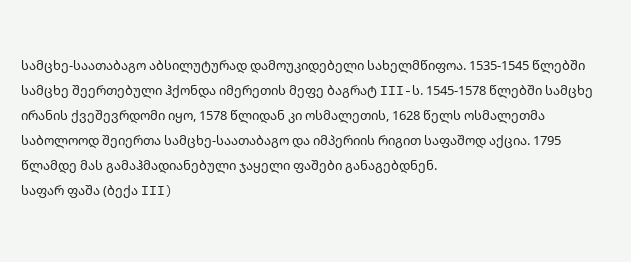სამცხე-საათაბაგო აბსილუტურად დამოუკიდებელი სახელმწიფოა. 1535-1545 წლებში სამცხე შეერთებული ჰქონდა იმერეთის მეფე ბაგრატ III-ს. 1545-1578 წლებში სამცხე ირანის ქვეშევრდომი იყო, 1578 წლიდან კი ოსმალეთის, 1628 წელს ოსმალეთმა საბოლოოდ შეიერთა სამცხე-საათაბაგო და იმპერიის რიგით საფაშოდ აქცია. 1795 წლამდე მას გამაჰმადიანებული ჯაყელი ფაშები განაგებდნენ.
საფარ ფაშა (ბექა III)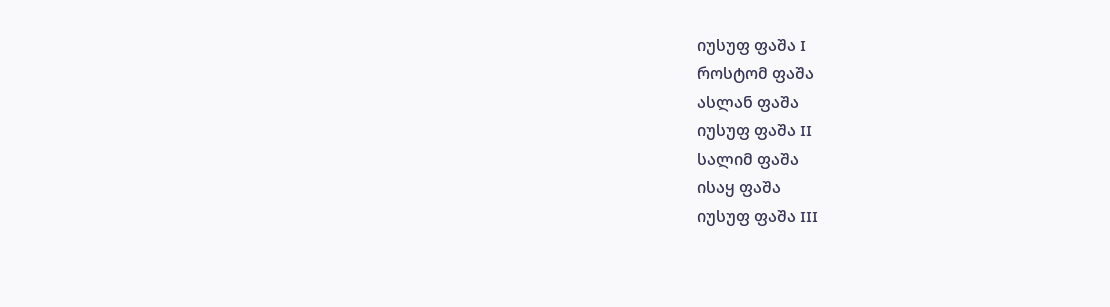იუსუფ ფაშა I
როსტომ ფაშა
ასლან ფაშა
იუსუფ ფაშა II
სალიმ ფაშა
ისაყ ფაშა
იუსუფ ფაშა III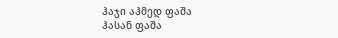ჰაჯი აჰმედ ფაშა
ჰასან ფაშა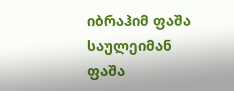იბრაჰიმ ფაშა
საულეიმან ფაშა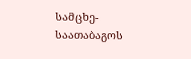სამცხე-საათაბაგოს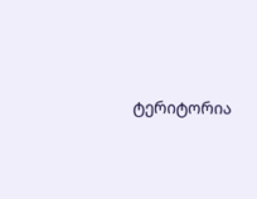ტერიტორია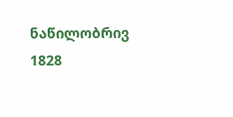ნაწილობრივ 1828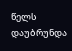წელს დაუბრუნდა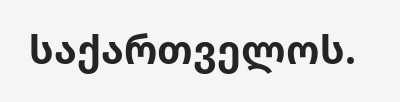საქართველოს.